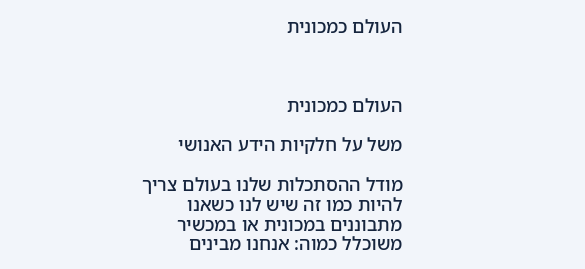העולם כמכונית



העולם כמכונית

משל על חלקיות הידע האנושי

מודל ההסתכלות שלנו בעולם צריך להיות כמו זה שיש לנו כשאנו מתבוננים במכונית או במכשיר משוכלל כמוה: אנחנו מבינים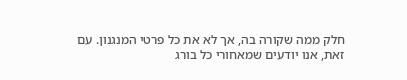חלק ממה שקורה בה, אך לא את כל פרטי המנגנון. עם זאת, אנו יודעים שמאחורי כל בורג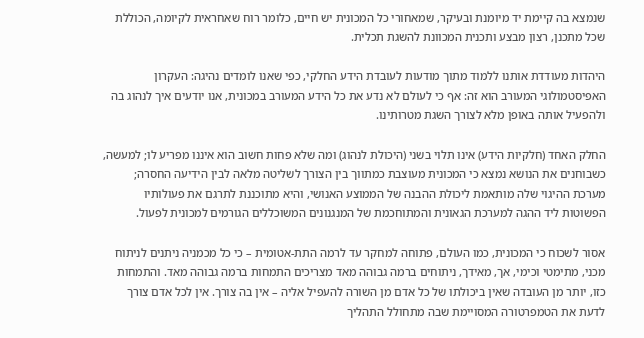שנמצא בה קיימת יד מיומנת ובעיקר, שמאחורי כל המכונית יש חיים, כלומר רוח שאחראית לקיומה, הכוללת שכל מתכנן, רצון מבצע ותכנית המכוונת להשגת תכלית.

היהדות מעודדת אותנו ללמוד מתוך מודעות לעובדת הידע החלקי, כפי שאנו לומדים נהיגה: העקרון האפיסטמולוגי המעורב הוא זה: אף כי לעולם לא נדע את כל הידע המעורב במכונית, אנו יודעים איך לנהוג בה ולהפעיל אותה באופן מלא לצורך השגת מטרותינו.

החלק האחד (חלקיות הידע) אינו תלוי בשני (היכולת לנהוג) ומה שלא פחות חשוב הוא איננו מפריע לו; למעשה, כשבוחנים את הנושא נמצא כי המכונית מעוצבת כמתווך בין הצורך לשליטה מלאה לבין הידיעה החסרה; מערכת ההיגוי שלה מותאמת ליכולת ההבנה של הממוצע האנושי, והיא מתוכננת לתרגם את פעולותיו הפשוטות ליד ההגה למערכת הגאונית והמתוחכמת של המנגנונים המשוכללים הגורמים למכונית לפעול.

אסור לשכוח כי המכונית, כמו העולם, פתוחה למחקר עד לרמה התת-אטומית – כי כל מכמניה ניתנים לניתוח מכני, מתימטי וכימי, אך, מאידך, ניתוחים ברמה גבוהה מאד מצריכים התמחות ברמה גבוהה מאד. והתמחות כזו, יותר מן העובדה שאין ביכולתו של כל אדם מן השורה להעפיל אליה – אין בה צורך. אין לכל אדם צורך לדעת את הטמפרטורה המסויימת שבה מתחולל התהליך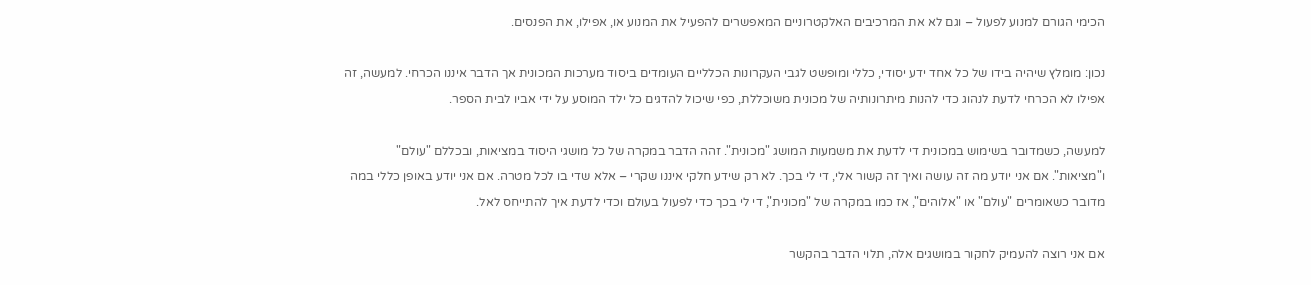הכימי הגורם למנוע לפעול – וגם לא את המרכיבים האלקטרוניים המאפשרים להפעיל את המנוע או, אפילו, את הפנסים.

נכון: מומלץ שיהיה בידו של כל אחד ידע יסודי, כללי ומופשט לגבי העקרונות הכלליים העומדים ביסוד מערכות המכונית אך הדבר איננו הכרחי. למעשה, זה אפילו לא הכרחי לדעת לנהוג כדי להנות מיתרונותיה של מכונית משוכללת, כפי שיכול להדגים כל ילד המוסע על ידי אביו לבית הספר.

למעשה, כשמדובר בשימוש במכונית די לדעת את משמעות המושג "מכונית". זהה הדבר במקרה של כל מושגי היסוד במציאות, ובכללם "עולם" ו"מציאות". אם אני יודע מה זה עושה ואיך זה קשור אלי, די לי בכך. לא רק שידע חלקי איננו שקרי – אלא שדי בו לכל מטרה. אם אני יודע באופן כללי במה מדובר כשאומרים "עולם" או "אלוהים", אז כמו במקרה של "מכונית", די לי בכך כדי לפעול בעולם וכדי לדעת איך להתייחס לאל.

אם אני רוצה להעמיק לחקור במושגים אלה, תלוי הדבר בהקשר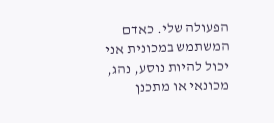הפעולה שלי. כאדם המשתמש במכונית אני יכול להיות נוסע, נהג, מכונאי או מתכנן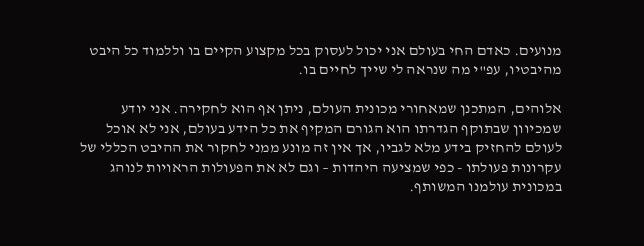מנועים. כאדם החי בעולם אני יכול לעסוק בכל מקצוע הקיים בו וללמוד כל היבט מהיבטיו, עפ"י מה שנראה לי שייך לחיים בו.

אלוהים, המתכנן שמאחורי מכונית העולם, ניתן אף הוא לחקירה. אני יודע שמכיוון שבתוקף הגדרתו הוא הגורם המקיף את כל הידע בעולם, אני לא אוכל לעולם להחזיק בידע מלא לגביו, אך אין זה מונע ממני לחקור את ההיבט הכללי של עקרונות פעולתו - כפי שמציעה היהדות – וגם לא את הפעולות הראויות לנוהג במכונית עולמנו המשותף.